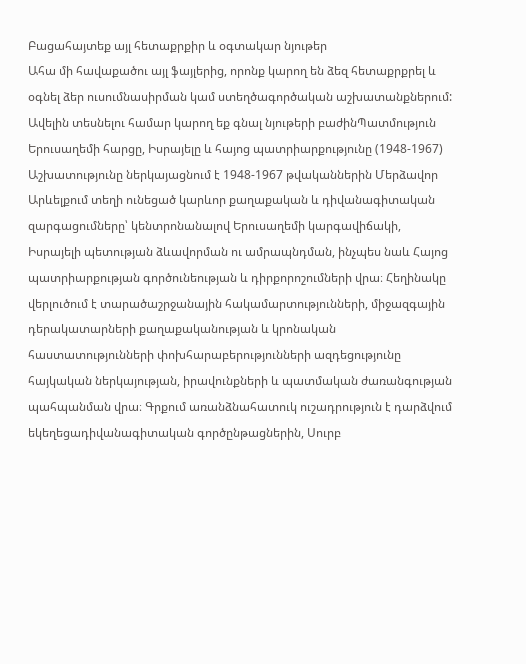Բացահայտեք այլ հետաքրքիր և օգտակար նյութեր
Ահա մի հավաքածու այլ ֆայլերից, որոնք կարող են ձեզ հետաքրքրել և օգնել ձեր ուսումնասիրման կամ ստեղծագործական աշխատանքներում: Ավելին տեսնելու համար կարող եք գնալ նյութերի բաժինՊատմություն
Երուսաղեմի հարցը, Իսրայելը և հայոց պատրիարքությունը (1948-1967)
Աշխատությունը ներկայացնում է 1948-1967 թվականներին Մերձավոր Արևելքում տեղի ունեցած կարևոր քաղաքական և դիվանագիտական զարգացումները՝ կենտրոնանալով Երուսաղեմի կարգավիճակի, Իսրայելի պետության ձևավորման ու ամրապնդման, ինչպես նաև Հայոց պատրիարքության գործունեության և դիրքորոշումների վրա։ Հեղինակը վերլուծում է տարածաշրջանային հակամարտությունների, միջազգային դերակատարների քաղաքականության և կրոնական հաստատությունների փոխհարաբերությունների ազդեցությունը հայկական ներկայության, իրավունքների և պատմական ժառանգության պահպանման վրա։ Գրքում առանձնահատուկ ուշադրություն է դարձվում եկեղեցադիվանագիտական գործընթացներին, Սուրբ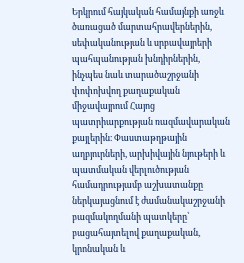Երկրում հայկական համայնքի առջև ծառացած մարտահրավերներին, սեփականության և սրբավայրերի պահպանության խնդիրներին, ինչպես նաև տարածաշրջանի փոփոխվող քաղաքական միջավայրում Հայոց պատրիարքության ռազմավարական քայլերին։ Փաստաթղթային աղբյուրների, արխիվային նյութերի և պատմական վերլուծության համադրությամբ աշխատանքը ներկայացնում է ժամանակաշրջանի բազմակողմանի պատկերը՝ բացահայտելով քաղաքական, կրոնական և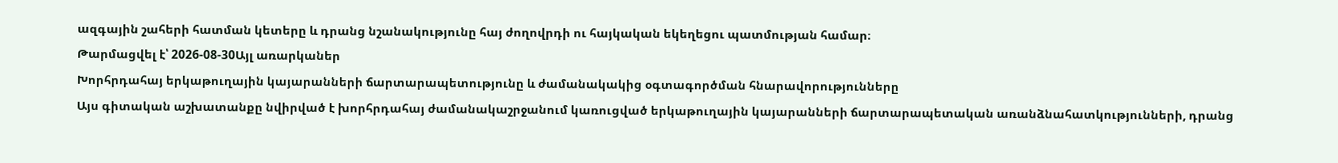ազգային շահերի հատման կետերը և դրանց նշանակությունը հայ ժողովրդի ու հայկական եկեղեցու պատմության համար։
Թարմացվել է՝ 2026-08-30Այլ առարկաներ
Խորհրդահայ երկաթուղային կայարանների ճարտարապետությունը և ժամանակակից օգտագործման հնարավորությունները
Այս գիտական աշխատանքը նվիրված է խորհրդահայ ժամանակաշրջանում կառուցված երկաթուղային կայարանների ճարտարապետական առանձնահատկությունների, դրանց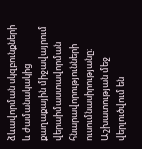ձևավորման սկզբունքների և ժամանակակից քաղաքային միջավայրում վերաիմաստավորման հնարավորությունների ուսումնասիրությանը։ Աշխատության մեջ վերլուծվում են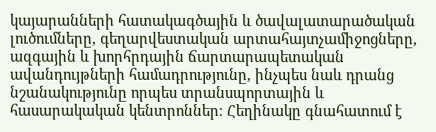կայարանների հատակագծային և ծավալատարածական լուծումները, գեղարվեստական արտահայտչամիջոցները, ազգային և խորհրդային ճարտարապետական ավանդույթների համադրությունը, ինչպես նաև դրանց նշանակությունը որպես տրանսպորտային և հասարակական կենտրոններ։ Հեղինակը գնահատում է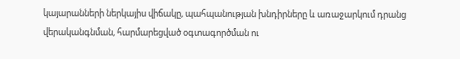կայարանների ներկայիս վիճակը, պահպանության խնդիրները և առաջարկում դրանց վերականգնման, հարմարեցված օգտագործման ու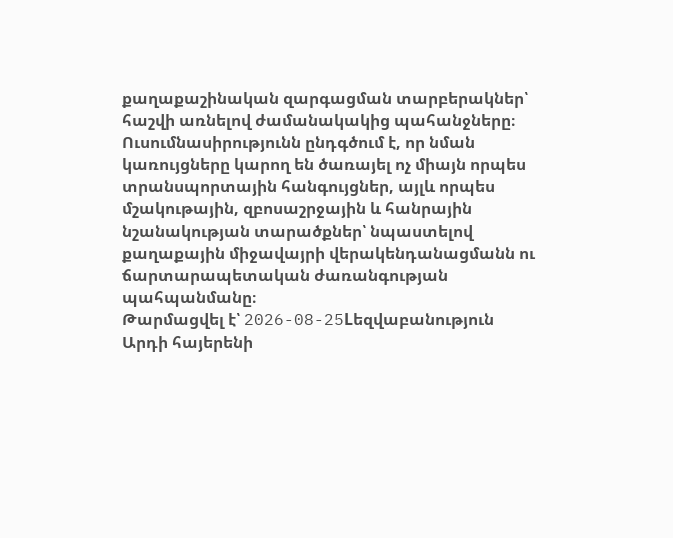քաղաքաշինական զարգացման տարբերակներ՝ հաշվի առնելով ժամանակակից պահանջները։ Ուսումնասիրությունն ընդգծում է, որ նման կառույցները կարող են ծառայել ոչ միայն որպես տրանսպորտային հանգույցներ, այլև որպես մշակութային, զբոսաշրջային և հանրային նշանակության տարածքներ՝ նպաստելով քաղաքային միջավայրի վերակենդանացմանն ու ճարտարապետական ժառանգության պահպանմանը։
Թարմացվել է՝ 2026-08-25Lեզվաբանություն
Արդի հայերենի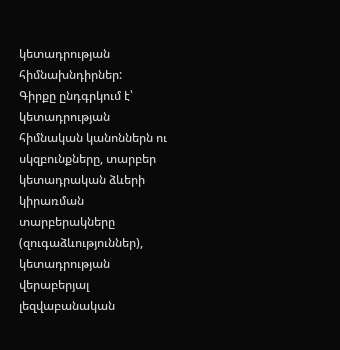կետադրության հիմնախնդիրներ:
Գիրքը ընդգրկում է՝ կետադրության հիմնական կանոններն ու սկզբունքները, տարբեր կետադրական ձևերի կիրառման տարբերակները (զուգաձևություններ), կետադրության վերաբերյալ լեզվաբանական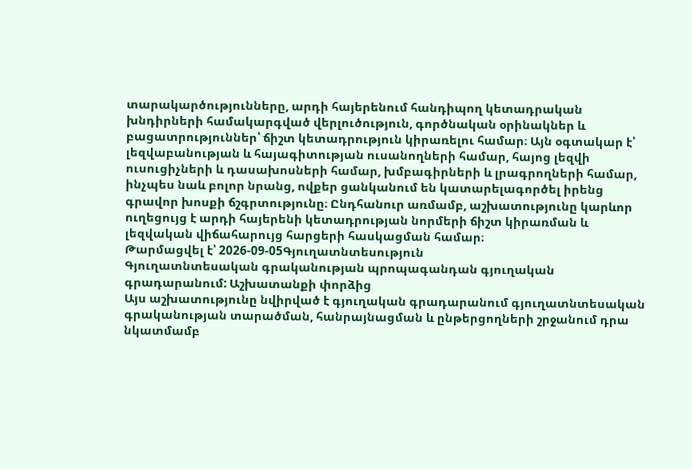տարակարծությունները, արդի հայերենում հանդիպող կետադրական խնդիրների համակարգված վերլուծություն, գործնական օրինակներ և բացատրություններ՝ ճիշտ կետադրություն կիրառելու համար։ Այն օգտակար է՝ լեզվաբանության և հայագիտության ուսանողների համար, հայոց լեզվի ուսուցիչների և դասախոսների համար, խմբագիրների և լրագրողների համար, ինչպես նաև բոլոր նրանց, ովքեր ցանկանում են կատարելագործել իրենց գրավոր խոսքի ճշգրտությունը։ Ընդհանուր առմամբ, աշխատությունը կարևոր ուղեցույց է արդի հայերենի կետադրության նորմերի ճիշտ կիրառման և լեզվական վիճահարույց հարցերի հասկացման համար։
Թարմացվել է՝ 2026-09-05Գյուղատնտեսություն
Գյուղատնտեսական գրականության պրոպագանդան գյուղական գրադարանում: Աշխատանքի փորձից
Այս աշխատությունը նվիրված է գյուղական գրադարանում գյուղատնտեսական գրականության տարածման, հանրայնացման և ընթերցողների շրջանում դրա նկատմամբ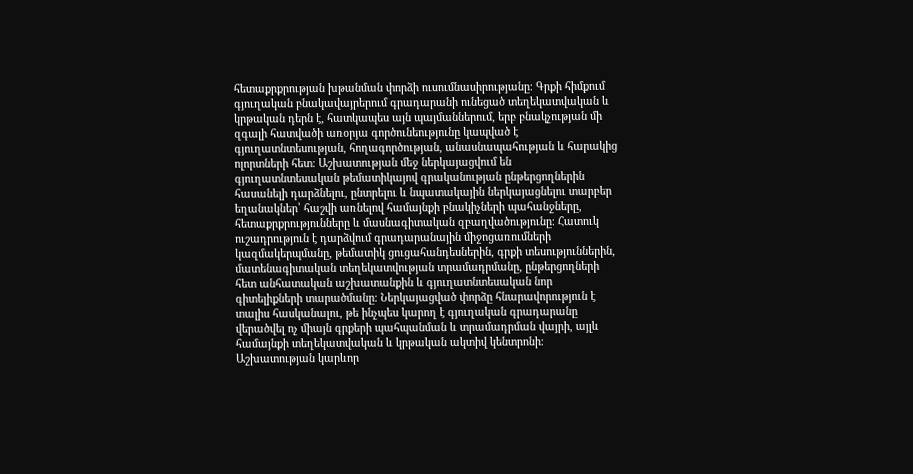հետաքրքրության խթանման փորձի ուսումնասիրությանը։ Գրքի հիմքում գյուղական բնակավայրերում գրադարանի ունեցած տեղեկատվական և կրթական դերն է, հատկապես այն պայմաններում, երբ բնակչության մի զգալի հատվածի առօրյա գործունեությունը կապված է գյուղատնտեսության, հողագործության, անասնապահության և հարակից ոլորտների հետ։ Աշխատության մեջ ներկայացվում են գյուղատնտեսական թեմատիկայով գրականության ընթերցողներին հասանելի դարձնելու, ընտրելու և նպատակային ներկայացնելու տարբեր եղանակներ՝ հաշվի առնելով համայնքի բնակիչների պահանջները, հետաքրքրությունները և մասնագիտական զբաղվածությունը։ Հատուկ ուշադրություն է դարձվում գրադարանային միջոցառումների կազմակերպմանը, թեմատիկ ցուցահանդեսներին, գրքի տեսություններին, մատենագիտական տեղեկատվության տրամադրմանը, ընթերցողների հետ անհատական աշխատանքին և գյուղատնտեսական նոր գիտելիքների տարածմանը։ Ներկայացված փորձը հնարավորություն է տալիս հասկանալու, թե ինչպես կարող է գյուղական գրադարանը վերածվել ոչ միայն գրքերի պահպանման և տրամադրման վայրի, այլև համայնքի տեղեկատվական և կրթական ակտիվ կենտրոնի։ Աշխատության կարևոր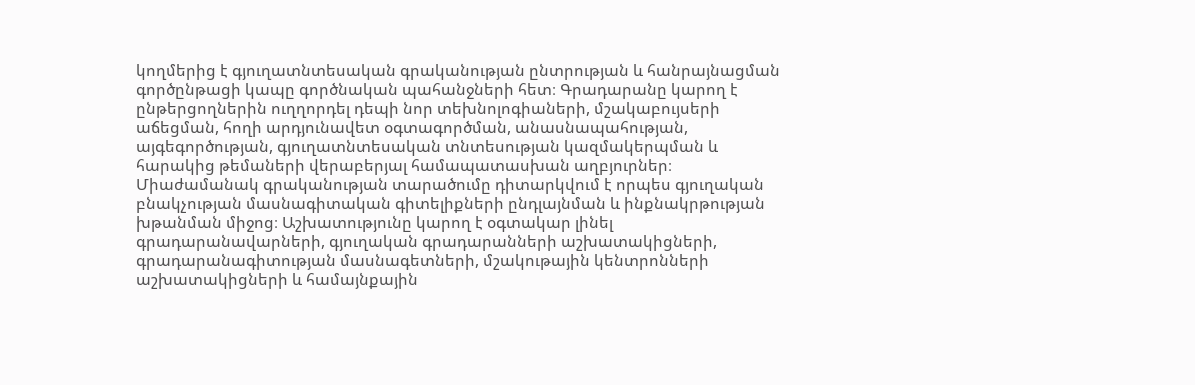կողմերից է գյուղատնտեսական գրականության ընտրության և հանրայնացման գործընթացի կապը գործնական պահանջների հետ։ Գրադարանը կարող է ընթերցողներին ուղղորդել դեպի նոր տեխնոլոգիաների, մշակաբույսերի աճեցման, հողի արդյունավետ օգտագործման, անասնապահության, այգեգործության, գյուղատնտեսական տնտեսության կազմակերպման և հարակից թեմաների վերաբերյալ համապատասխան աղբյուրներ։ Միաժամանակ գրականության տարածումը դիտարկվում է որպես գյուղական բնակչության մասնագիտական գիտելիքների ընդլայնման և ինքնակրթության խթանման միջոց։ Աշխատությունը կարող է օգտակար լինել գրադարանավարների, գյուղական գրադարանների աշխատակիցների, գրադարանագիտության մասնագետների, մշակութային կենտրոնների աշխատակիցների և համայնքային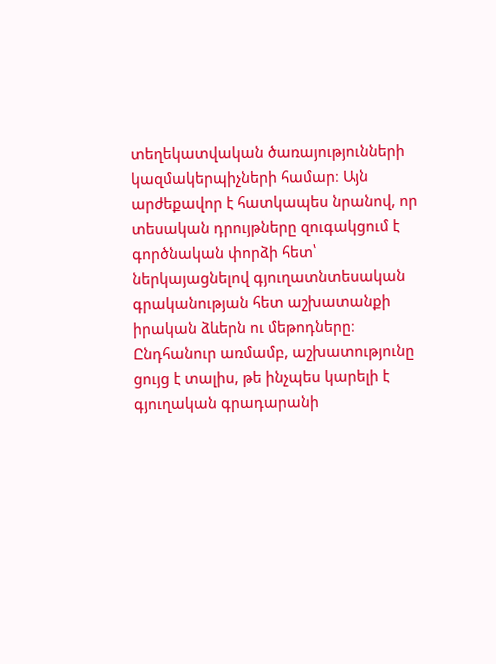տեղեկատվական ծառայությունների կազմակերպիչների համար։ Այն արժեքավոր է հատկապես նրանով, որ տեսական դրույթները զուգակցում է գործնական փորձի հետ՝ ներկայացնելով գյուղատնտեսական գրականության հետ աշխատանքի իրական ձևերն ու մեթոդները։ Ընդհանուր առմամբ, աշխատությունը ցույց է տալիս, թե ինչպես կարելի է գյուղական գրադարանի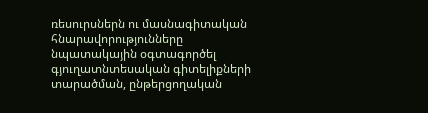ռեսուրսներն ու մասնագիտական հնարավորությունները նպատակային օգտագործել գյուղատնտեսական գիտելիքների տարածման, ընթերցողական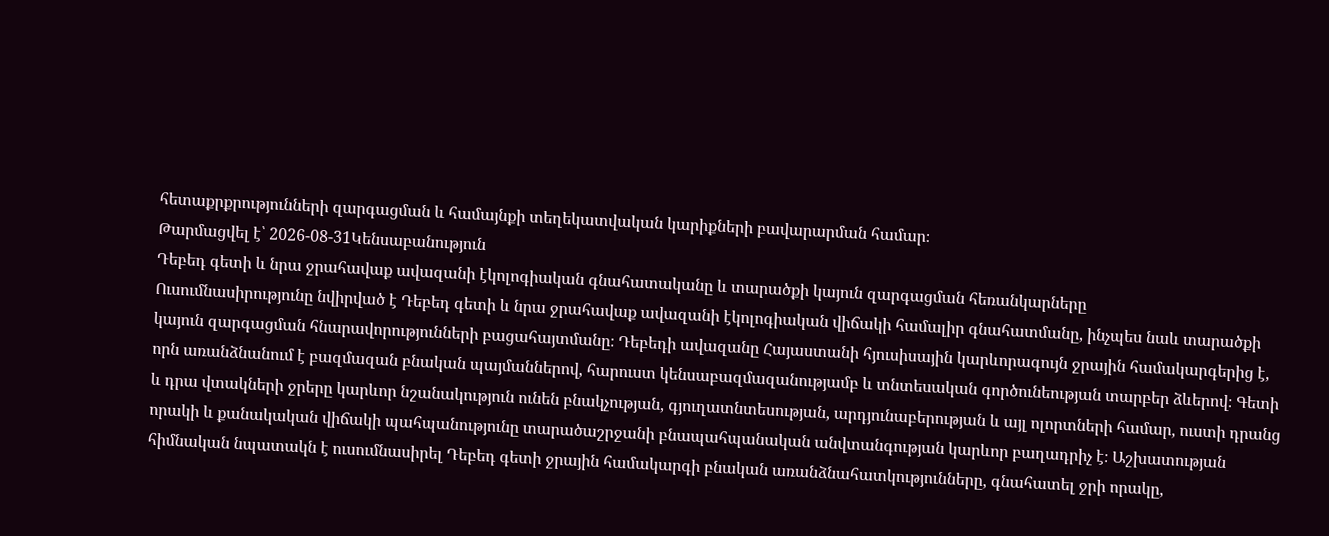հետաքրքրությունների զարգացման և համայնքի տեղեկատվական կարիքների բավարարման համար։
Թարմացվել է՝ 2026-08-31Կենսաբանություն
Դեբեդ գետի և նրա ջրահավաք ավազանի էկոլոգիական գնահատականը և տարածքի կայուն զարգացման հեռանկարները
Ուսումնասիրությունը նվիրված է Դեբեդ գետի և նրա ջրահավաք ավազանի էկոլոգիական վիճակի համալիր գնահատմանը, ինչպես նաև տարածքի կայուն զարգացման հնարավորությունների բացահայտմանը։ Դեբեդի ավազանը Հայաստանի հյուսիսային կարևորագույն ջրային համակարգերից է, որն առանձնանում է բազմազան բնական պայմաններով, հարուստ կենսաբազմազանությամբ և տնտեսական գործունեության տարբեր ձևերով։ Գետի և դրա վտակների ջրերը կարևոր նշանակություն ունեն բնակչության, գյուղատնտեսության, արդյունաբերության և այլ ոլորտների համար, ուստի դրանց որակի և քանակական վիճակի պահպանությունը տարածաշրջանի բնապահպանական անվտանգության կարևոր բաղադրիչ է։ Աշխատության հիմնական նպատակն է ուսումնասիրել Դեբեդ գետի ջրային համակարգի բնական առանձնահատկությունները, գնահատել ջրի որակը,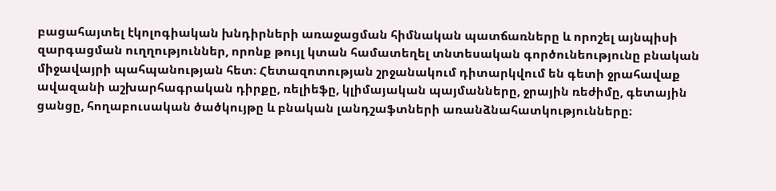բացահայտել էկոլոգիական խնդիրների առաջացման հիմնական պատճառները և որոշել այնպիսի զարգացման ուղղություններ, որոնք թույլ կտան համատեղել տնտեսական գործունեությունը բնական միջավայրի պահպանության հետ։ Հետազոտության շրջանակում դիտարկվում են գետի ջրահավաք ավազանի աշխարհագրական դիրքը, ռելիեֆը, կլիմայական պայմանները, ջրային ռեժիմը, գետային ցանցը, հողաբուսական ծածկույթը և բնական լանդշաֆտների առանձնահատկությունները։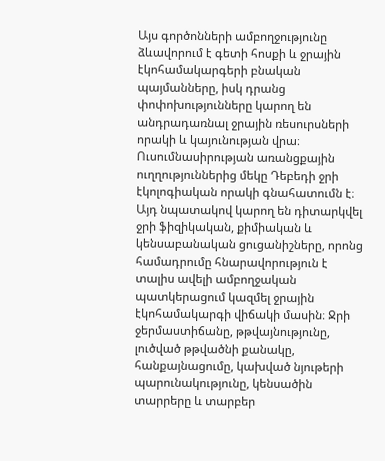Այս գործոնների ամբողջությունը ձևավորում է գետի հոսքի և ջրային էկոհամակարգերի բնական պայմանները, իսկ դրանց փոփոխությունները կարող են անդրադառնալ ջրային ռեսուրսների որակի և կայունության վրա։ Ուսումնասիրության առանցքային ուղղություններից մեկը Դեբեդի ջրի էկոլոգիական որակի գնահատումն է։ Այդ նպատակով կարող են դիտարկվել ջրի ֆիզիկական, քիմիական և կենսաբանական ցուցանիշները, որոնց համադրումը հնարավորություն է տալիս ավելի ամբողջական պատկերացում կազմել ջրային էկոհամակարգի վիճակի մասին։ Ջրի ջերմաստիճանը, թթվայնությունը, լուծված թթվածնի քանակը, հանքայնացումը, կախված նյութերի պարունակությունը, կենսածին տարրերը և տարբեր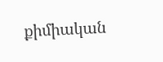քիմիական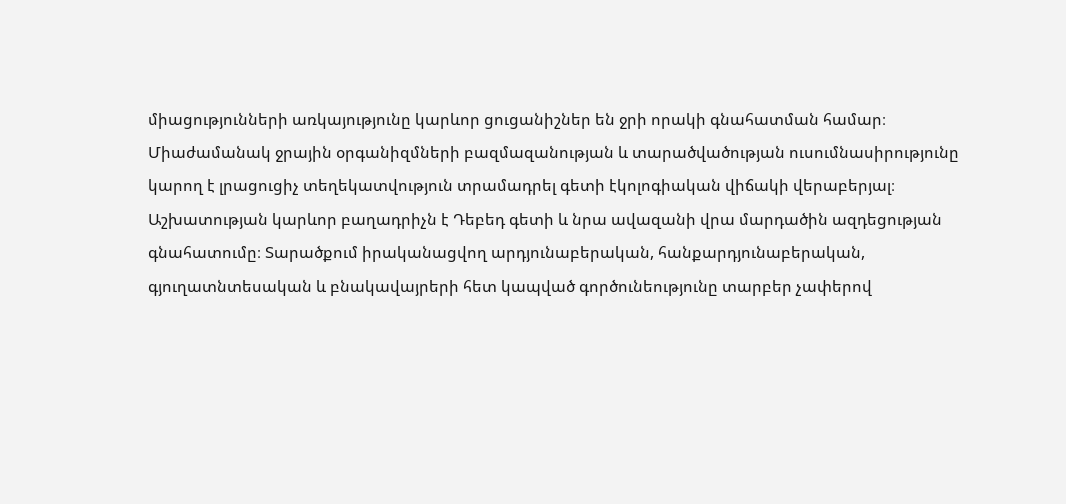միացությունների առկայությունը կարևոր ցուցանիշներ են ջրի որակի գնահատման համար։ Միաժամանակ ջրային օրգանիզմների բազմազանության և տարածվածության ուսումնասիրությունը կարող է լրացուցիչ տեղեկատվություն տրամադրել գետի էկոլոգիական վիճակի վերաբերյալ։ Աշխատության կարևոր բաղադրիչն է Դեբեդ գետի և նրա ավազանի վրա մարդածին ազդեցության գնահատումը։ Տարածքում իրականացվող արդյունաբերական, հանքարդյունաբերական, գյուղատնտեսական և բնակավայրերի հետ կապված գործունեությունը տարբեր չափերով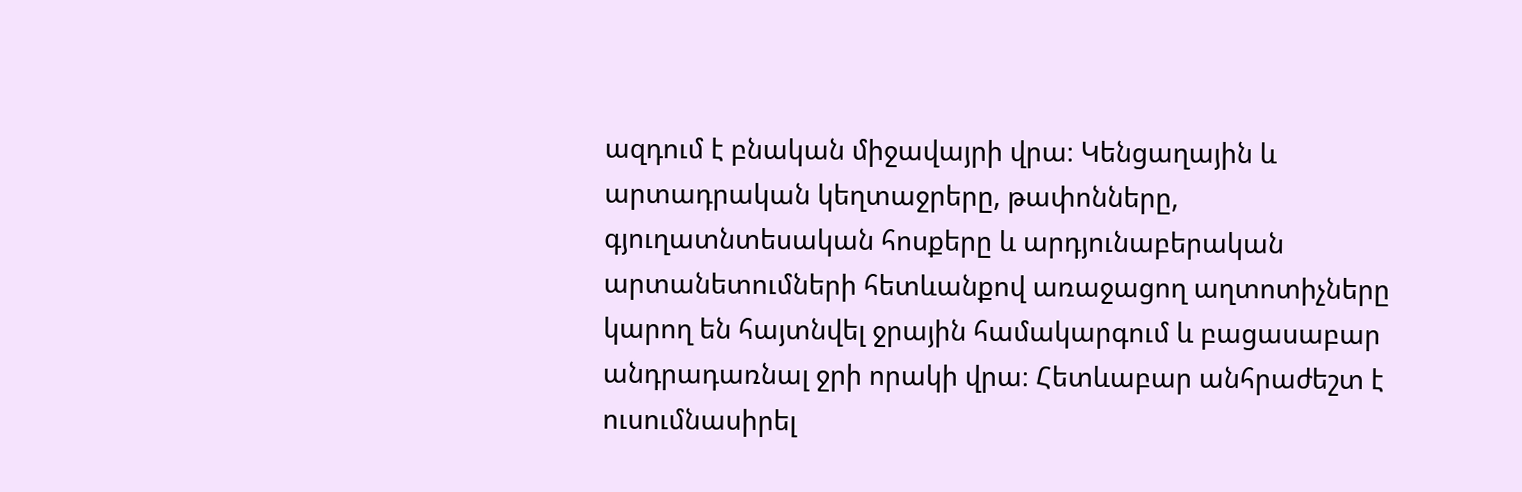ազդում է բնական միջավայրի վրա։ Կենցաղային և արտադրական կեղտաջրերը, թափոնները, գյուղատնտեսական հոսքերը և արդյունաբերական արտանետումների հետևանքով առաջացող աղտոտիչները կարող են հայտնվել ջրային համակարգում և բացասաբար անդրադառնալ ջրի որակի վրա։ Հետևաբար անհրաժեշտ է ուսումնասիրել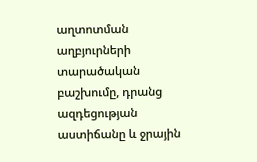աղտոտման աղբյուրների տարածական բաշխումը, դրանց ազդեցության աստիճանը և ջրային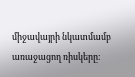միջավայրի նկատմամբ առաջացող ռիսկերը։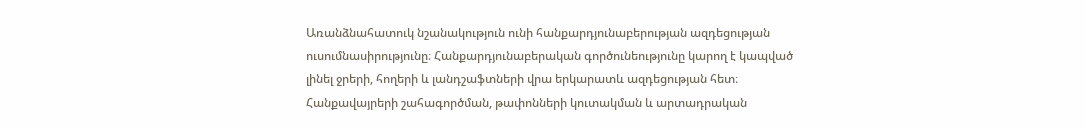Առանձնահատուկ նշանակություն ունի հանքարդյունաբերության ազդեցության ուսումնասիրությունը։ Հանքարդյունաբերական գործունեությունը կարող է կապված լինել ջրերի, հողերի և լանդշաֆտների վրա երկարատև ազդեցության հետ։ Հանքավայրերի շահագործման, թափոնների կուտակման և արտադրական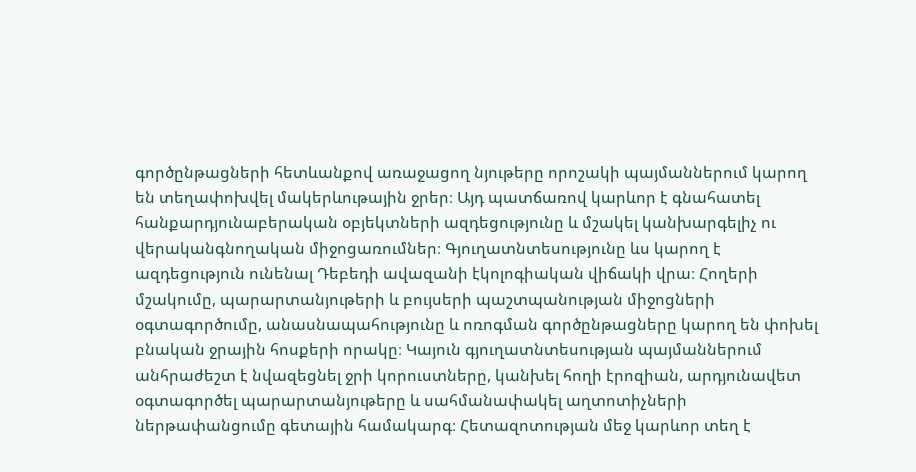գործընթացների հետևանքով առաջացող նյութերը որոշակի պայմաններում կարող են տեղափոխվել մակերևութային ջրեր։ Այդ պատճառով կարևոր է գնահատել հանքարդյունաբերական օբյեկտների ազդեցությունը և մշակել կանխարգելիչ ու վերականգնողական միջոցառումներ։ Գյուղատնտեսությունը ևս կարող է ազդեցություն ունենալ Դեբեդի ավազանի էկոլոգիական վիճակի վրա։ Հողերի մշակումը, պարարտանյութերի և բույսերի պաշտպանության միջոցների օգտագործումը, անասնապահությունը և ոռոգման գործընթացները կարող են փոխել բնական ջրային հոսքերի որակը։ Կայուն գյուղատնտեսության պայմաններում անհրաժեշտ է նվազեցնել ջրի կորուստները, կանխել հողի էրոզիան, արդյունավետ օգտագործել պարարտանյութերը և սահմանափակել աղտոտիչների ներթափանցումը գետային համակարգ։ Հետազոտության մեջ կարևոր տեղ է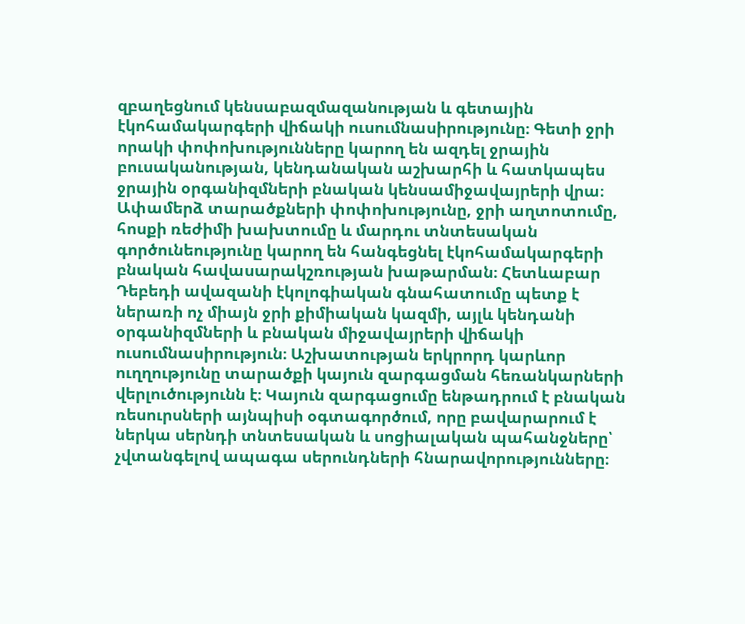զբաղեցնում կենսաբազմազանության և գետային էկոհամակարգերի վիճակի ուսումնասիրությունը։ Գետի ջրի որակի փոփոխությունները կարող են ազդել ջրային բուսականության, կենդանական աշխարհի և հատկապես ջրային օրգանիզմների բնական կենսամիջավայրերի վրա։ Ափամերձ տարածքների փոփոխությունը, ջրի աղտոտումը, հոսքի ռեժիմի խախտումը և մարդու տնտեսական գործունեությունը կարող են հանգեցնել էկոհամակարգերի բնական հավասարակշռության խաթարման։ Հետևաբար Դեբեդի ավազանի էկոլոգիական գնահատումը պետք է ներառի ոչ միայն ջրի քիմիական կազմի, այլև կենդանի օրգանիզմների և բնական միջավայրերի վիճակի ուսումնասիրություն։ Աշխատության երկրորդ կարևոր ուղղությունը տարածքի կայուն զարգացման հեռանկարների վերլուծությունն է։ Կայուն զարգացումը ենթադրում է բնական ռեսուրսների այնպիսի օգտագործում, որը բավարարում է ներկա սերնդի տնտեսական և սոցիալական պահանջները՝ չվտանգելով ապագա սերունդների հնարավորությունները։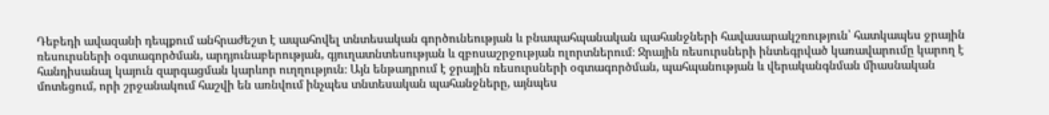Դեբեդի ավազանի դեպքում անհրաժեշտ է ապահովել տնտեսական գործունեության և բնապահպանական պահանջների հավասարակշռություն՝ հատկապես ջրային ռեսուրսների օգտագործման, արդյունաբերության, գյուղատնտեսության և զբոսաշրջության ոլորտներում։ Ջրային ռեսուրսների ինտեգրված կառավարումը կարող է հանդիսանալ կայուն զարգացման կարևոր ուղղություն։ Այն ենթադրում է ջրային ռեսուրսների օգտագործման, պահպանության և վերականգնման միասնական մոտեցում, որի շրջանակում հաշվի են առնվում ինչպես տնտեսական պահանջները, այնպես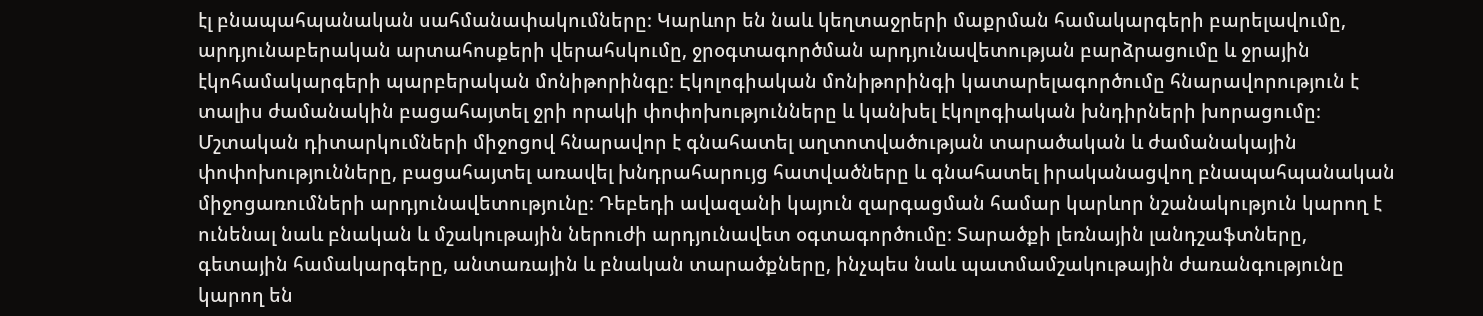էլ բնապահպանական սահմանափակումները։ Կարևոր են նաև կեղտաջրերի մաքրման համակարգերի բարելավումը, արդյունաբերական արտահոսքերի վերահսկումը, ջրօգտագործման արդյունավետության բարձրացումը և ջրային էկոհամակարգերի պարբերական մոնիթորինգը։ Էկոլոգիական մոնիթորինգի կատարելագործումը հնարավորություն է տալիս ժամանակին բացահայտել ջրի որակի փոփոխությունները և կանխել էկոլոգիական խնդիրների խորացումը։ Մշտական դիտարկումների միջոցով հնարավոր է գնահատել աղտոտվածության տարածական և ժամանակային փոփոխությունները, բացահայտել առավել խնդրահարույց հատվածները և գնահատել իրականացվող բնապահպանական միջոցառումների արդյունավետությունը։ Դեբեդի ավազանի կայուն զարգացման համար կարևոր նշանակություն կարող է ունենալ նաև բնական և մշակութային ներուժի արդյունավետ օգտագործումը։ Տարածքի լեռնային լանդշաֆտները, գետային համակարգերը, անտառային և բնական տարածքները, ինչպես նաև պատմամշակութային ժառանգությունը կարող են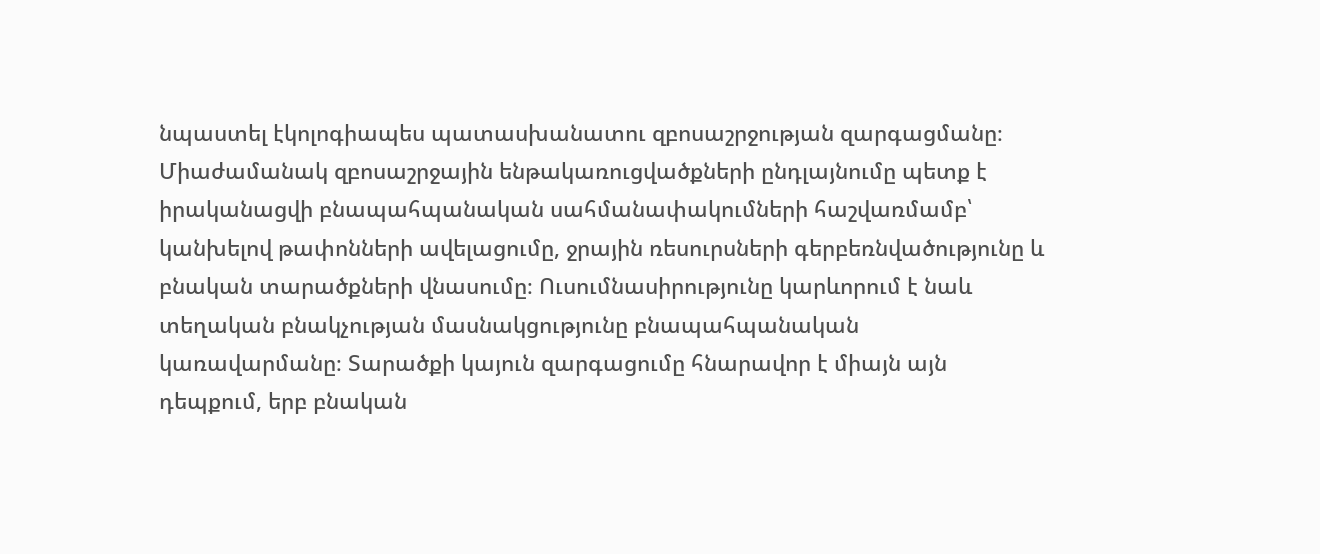նպաստել էկոլոգիապես պատասխանատու զբոսաշրջության զարգացմանը։ Միաժամանակ զբոսաշրջային ենթակառուցվածքների ընդլայնումը պետք է իրականացվի բնապահպանական սահմանափակումների հաշվառմամբ՝ կանխելով թափոնների ավելացումը, ջրային ռեսուրսների գերբեռնվածությունը և բնական տարածքների վնասումը։ Ուսումնասիրությունը կարևորում է նաև տեղական բնակչության մասնակցությունը բնապահպանական կառավարմանը։ Տարածքի կայուն զարգացումը հնարավոր է միայն այն դեպքում, երբ բնական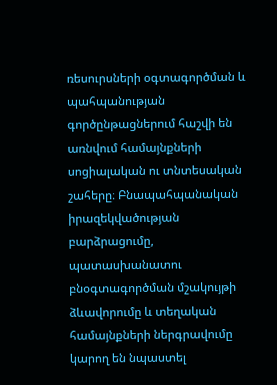ռեսուրսների օգտագործման և պահպանության գործընթացներում հաշվի են առնվում համայնքների սոցիալական ու տնտեսական շահերը։ Բնապահպանական իրազեկվածության բարձրացումը, պատասխանատու բնօգտագործման մշակույթի ձևավորումը և տեղական համայնքների ներգրավումը կարող են նպաստել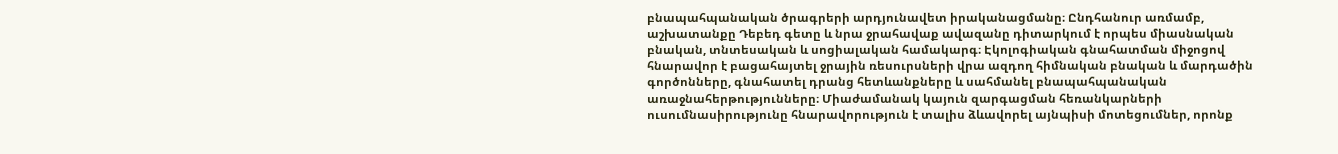բնապահպանական ծրագրերի արդյունավետ իրականացմանը։ Ընդհանուր առմամբ, աշխատանքը Դեբեդ գետը և նրա ջրահավաք ավազանը դիտարկում է որպես միասնական բնական, տնտեսական և սոցիալական համակարգ։ Էկոլոգիական գնահատման միջոցով հնարավոր է բացահայտել ջրային ռեսուրսների վրա ազդող հիմնական բնական և մարդածին գործոնները, գնահատել դրանց հետևանքները և սահմանել բնապահպանական առաջնահերթությունները։ Միաժամանակ կայուն զարգացման հեռանկարների ուսումնասիրությունը հնարավորություն է տալիս ձևավորել այնպիսի մոտեցումներ, որոնք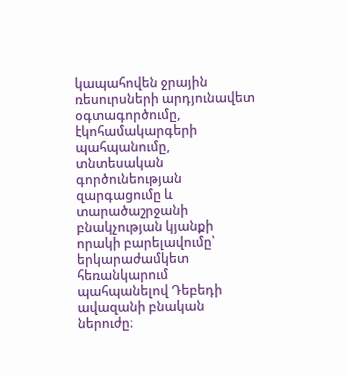կապահովեն ջրային ռեսուրսների արդյունավետ օգտագործումը, էկոհամակարգերի պահպանումը, տնտեսական գործունեության զարգացումը և տարածաշրջանի բնակչության կյանքի որակի բարելավումը՝ երկարաժամկետ հեռանկարում պահպանելով Դեբեդի ավազանի բնական ներուժը։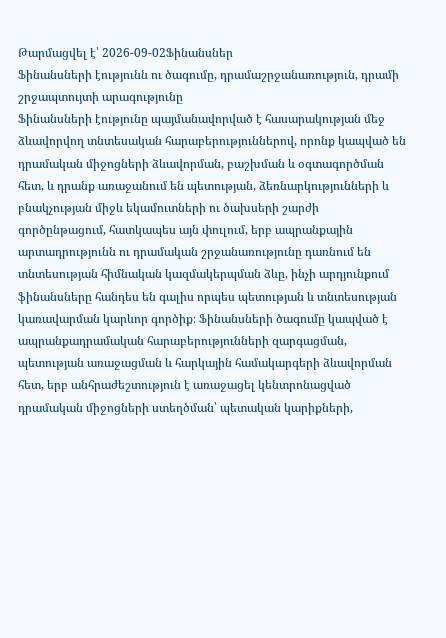Թարմացվել է՝ 2026-09-02Ֆինանսներ
Ֆինանսների էությունն ու ծագումը, դրամաշրջանառություն, դրամի շրջապտույտի արագությունը
Ֆինանսների էությունը պայմանավորված է հասարակության մեջ ձևավորվող տնտեսական հարաբերություններով, որոնք կապված են դրամական միջոցների ձևավորման, բաշխման և օգտագործման հետ, և դրանք առաջանում են պետության, ձեռնարկությունների և բնակչության միջև եկամուտների ու ծախսերի շարժի գործընթացում, հատկապես այն փուլում, երբ ապրանքային արտադրությունն ու դրամական շրջանառությունը դառնում են տնտեսության հիմնական կազմակերպման ձևը, ինչի արդյունքում ֆինանսները հանդես են գալիս որպես պետության և տնտեսության կառավարման կարևոր գործիք։ Ֆինանսների ծագումը կապված է ապրանքադրամական հարաբերությունների զարգացման, պետության առաջացման և հարկային համակարգերի ձևավորման հետ, երբ անհրաժեշտություն է առաջացել կենտրոնացված դրամական միջոցների ստեղծման՝ պետական կարիքների,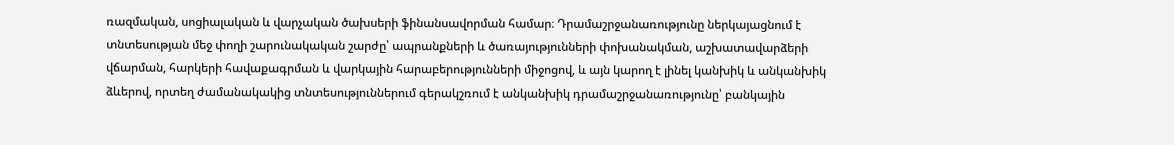ռազմական, սոցիալական և վարչական ծախսերի ֆինանսավորման համար։ Դրամաշրջանառությունը ներկայացնում է տնտեսության մեջ փողի շարունակական շարժը՝ ապրանքների և ծառայությունների փոխանակման, աշխատավարձերի վճարման, հարկերի հավաքագրման և վարկային հարաբերությունների միջոցով, և այն կարող է լինել կանխիկ և անկանխիկ ձևերով, որտեղ ժամանակակից տնտեսություններում գերակշռում է անկանխիկ դրամաշրջանառությունը՝ բանկային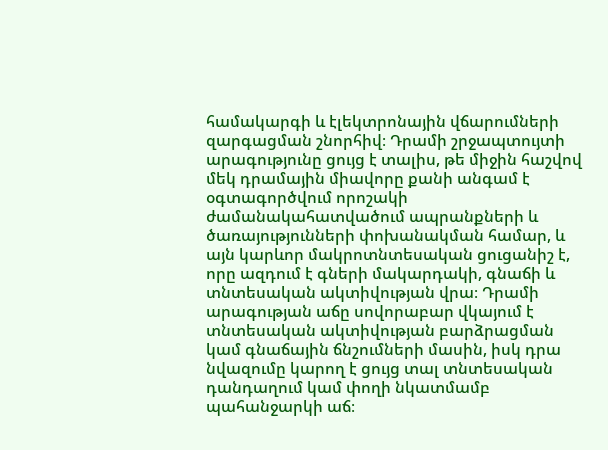համակարգի և էլեկտրոնային վճարումների զարգացման շնորհիվ։ Դրամի շրջապտույտի արագությունը ցույց է տալիս, թե միջին հաշվով մեկ դրամային միավորը քանի անգամ է օգտագործվում որոշակի ժամանակահատվածում ապրանքների և ծառայությունների փոխանակման համար, և այն կարևոր մակրոտնտեսական ցուցանիշ է, որը ազդում է գների մակարդակի, գնաճի և տնտեսական ակտիվության վրա։ Դրամի արագության աճը սովորաբար վկայում է տնտեսական ակտիվության բարձրացման կամ գնաճային ճնշումների մասին, իսկ դրա նվազումը կարող է ցույց տալ տնտեսական դանդաղում կամ փողի նկատմամբ պահանջարկի աճ։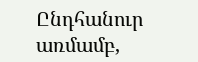Ընդհանուր առմամբ,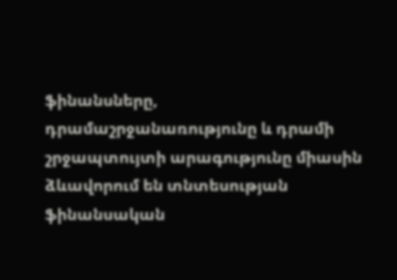ֆինանսները, դրամաշրջանառությունը և դրամի շրջապտույտի արագությունը միասին ձևավորում են տնտեսության ֆինանսական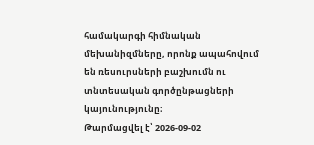համակարգի հիմնական մեխանիզմները, որոնք ապահովում են ռեսուրսների բաշխումն ու տնտեսական գործընթացների կայունությունը։
Թարմացվել է՝ 2026-09-02